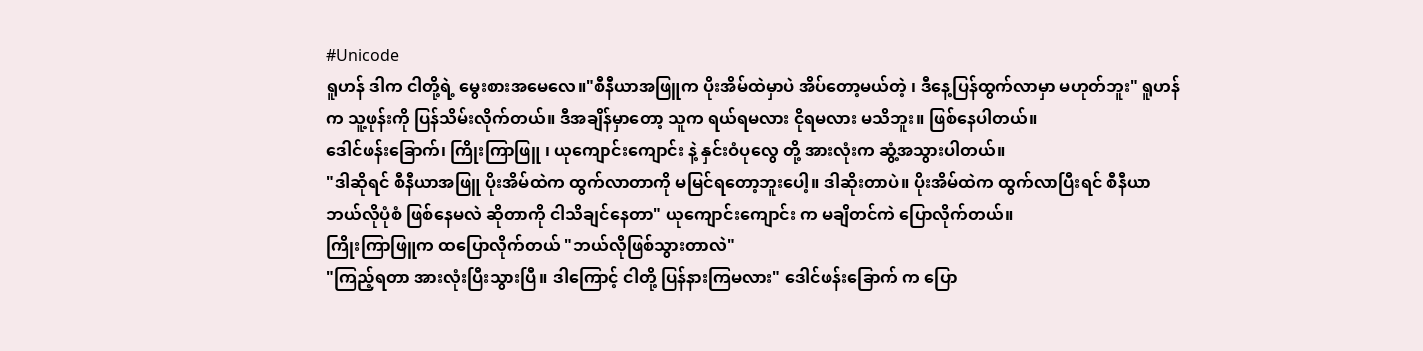#Unicode
ရူဟန် ဒါက ငါတို့ရဲ့ မွေးစားအမေလေ။"စီနီယာအဖြူက ပိုးအိမ်ထဲမှာပဲ အိပ်တော့မယ်တဲ့ ၊ ဒီနေ့ပြန်ထွက်လာမှာ မဟုတ်ဘူး" ရူဟန်က သူ့ဖုန်းကို ပြန်သိမ်းလိုက်တယ်။ ဒီအချိန်မှာတော့ သူက ရယ်ရမလား ငိုရမလား မသိဘူး။ ဖြစ်နေပါတယ်။
ဒေါင်ဖန်းခြောက်၊ ကြိုးကြာဖြူ ၊ ယုကျောင်းကျောင်း နဲ့ နှင်းဝံပုလွေ တို့ အားလုံးက ဆွံ့အသွားပါတယ်။
"ဒါဆိုရင် စီနီယာအဖြူ ပိုးအိမ်ထဲက ထွက်လာတာကို မမြင်ရတော့ဘူးပေါ့။ ဒါဆိုးတာပဲ။ ပိုးအိမ်ထဲက ထွက်လာပြီးရင် စီနီယာ ဘယ်လိုပုံစံ ဖြစ်နေမလဲ ဆိုတာကို ငါသိချင်နေတာ" ယုကျောင်းကျောင်း က မချိတင်ကဲ ပြောလိုက်တယ်။
ကြိုးကြာဖြူက ထပြောလိုက်တယ် "ဘယ်လိုဖြစ်သွားတာလဲ"
"ကြည့်ရတာ အားလုံးပြီးသွားပြီ။ ဒါကြောင့် ငါတို့ ပြန်နားကြမလား" ဒေါင်ဖန်းခြောက် က ပြော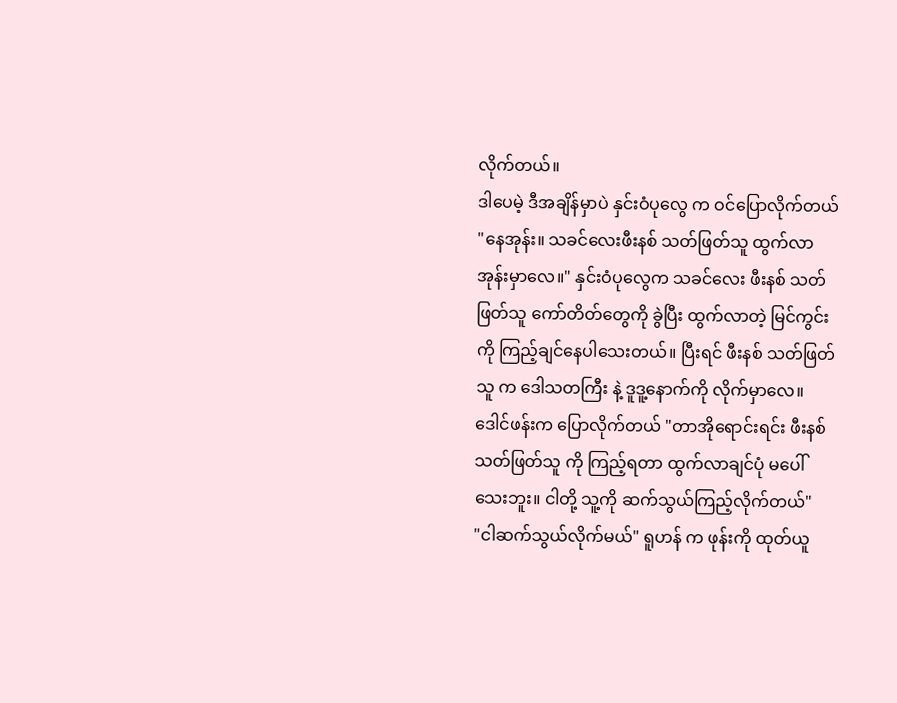လိုက်တယ်။
ဒါပေမဲ့ ဒီအချိန်မှာပဲ နှင်းဝံပုလွေ က ဝင်ပြောလိုက်တယ် "နေအုန်း။ သခင်လေးဖီးနစ် သတ်ဖြတ်သူ ထွက်လာအုန်းမှာလေ။" နှင်းဝံပုလွေက သခင်လေး ဖီးနစ် သတ်ဖြတ်သူ ကော်တိတ်တွေကို ခွဲပြီး ထွက်လာတဲ့ မြင်ကွင်းကို ကြည့်ချင်နေပါသေးတယ်။ ပြီးရင် ဖီးနစ် သတ်ဖြတ်သူ က ဒေါသတကြီး နဲ့ ဒူဒူ့နောက်ကို လိုက်မှာလေ။
ဒေါင်ဖန်းက ပြောလိုက်တယ် "တာအိုရောင်းရင်း ဖီးနစ် သတ်ဖြတ်သူ ကို ကြည့်ရတာ ထွက်လာချင်ပုံ မပေါ်သေးဘူး။ ငါတို့ သူ့ကို ဆက်သွယ်ကြည့်လိုက်တယ်"
"ငါဆက်သွယ်လိုက်မယ်" ရူဟန် က ဖုန်းကို ထုတ်ယူ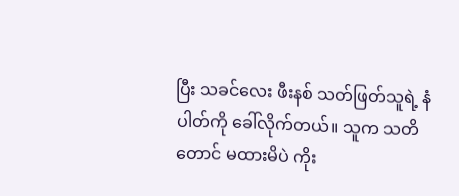ပြီး သခင်လေး ဖီးနစ် သတ်ဖြတ်သူရဲ့ နံပါတ်ကို ခေါ်လိုက်တယ်။ သူက သတိတောင် မထားမိပဲ ကိုး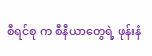စီရင်စု က စီနီယာတွေရဲ့ ဖုန်းနံ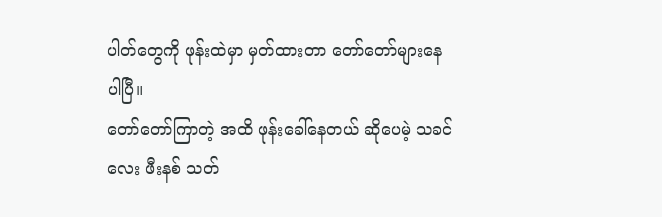ပါတ်တွေကို ဖုန်းထဲမှာ မှတ်ထားတာ တော်တော်များနေပါပြီ။
တော်တော်ကြာတဲ့ အထိ ဖုန်းခေါ်နေတယ် ဆိုပေမဲ့ သခင်လေး ဖီးနစ် သတ်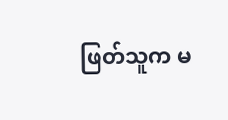ဖြတ်သူက မ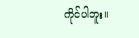ကိုင်ပါဘူး။